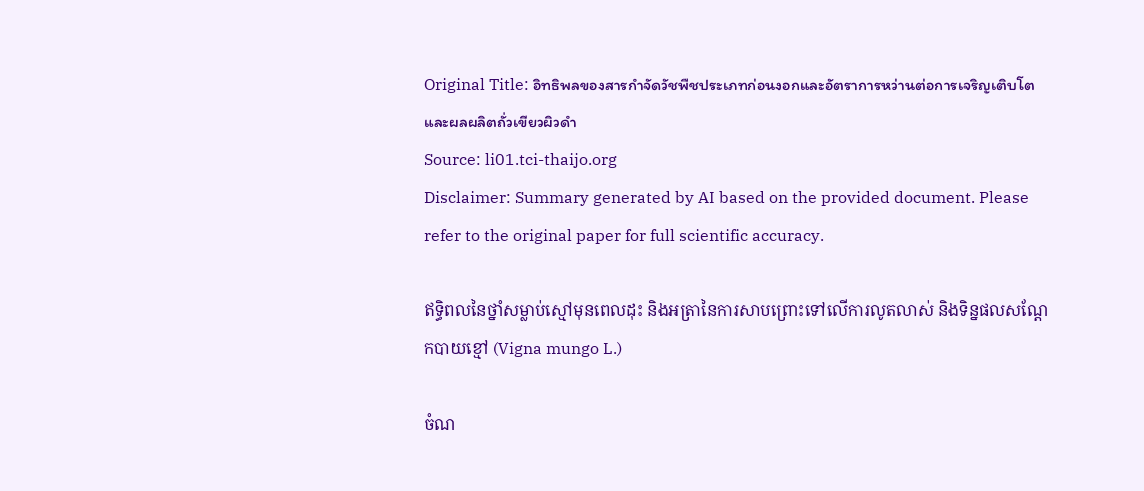Original Title: อิทธิพลของสารกำจัดวัชพืชประเภทก่อนงอกและอัตราการหว่านต่อการเจริญเติบโตและผลผลิตถั่วเขียวผิวดำ
Source: li01.tci-thaijo.org
Disclaimer: Summary generated by AI based on the provided document. Please refer to the original paper for full scientific accuracy.

ឥទ្ធិពលនៃថ្នាំសម្លាប់ស្មៅមុនពេលដុះ និងអត្រានៃការសាបព្រោះទៅលើការលូតលាស់ និងទិន្នផលសណ្តែកបាយខ្មៅ (Vigna mungo L.)

ចំណ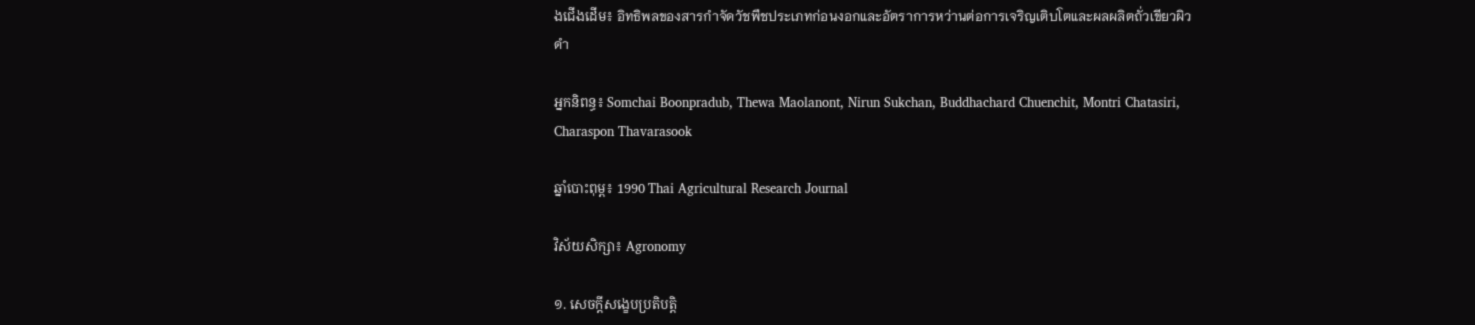ងជើងដើម៖ อิทธิพลของสารกำจัดวัชพืชประเภทก่อนงอกและอัตราการหว่านต่อการเจริญเติบโตและผลผลิตถั่วเขียวผิวดำ

អ្នកនិពន្ធ៖ Somchai Boonpradub, Thewa Maolanont, Nirun Sukchan, Buddhachard Chuenchit, Montri Chatasiri, Charaspon Thavarasook

ឆ្នាំបោះពុម្ព៖ 1990 Thai Agricultural Research Journal

វិស័យសិក្សា៖ Agronomy

១. សេចក្តីសង្ខេបប្រតិបត្តិ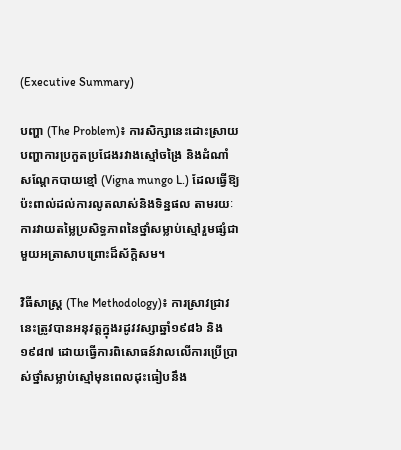(Executive Summary)

បញ្ហា (The Problem)៖ ការសិក្សានេះដោះស្រាយបញ្ហាការប្រកួតប្រជែងរវាងស្មៅចង្រៃ និងដំណាំសណ្តែកបាយខ្មៅ (Vigna mungo L.) ដែលធ្វើឱ្យប៉ះពាល់ដល់ការលូតលាស់និងទិន្នផល តាមរយៈការវាយតម្លៃប្រសិទ្ធភាពនៃថ្នាំសម្លាប់ស្មៅរួមផ្សំជាមួយអត្រាសាបព្រោះដ៏ស័ក្តិសម។

វិធីសាស្ត្រ (The Methodology)៖ ការស្រាវជ្រាវនេះត្រូវបានអនុវត្តក្នុងរដូវវស្សាឆ្នាំ១៩៨៦ និង១៩៨៧ ដោយធ្វើការពិសោធន៍វាលលើការប្រើប្រាស់ថ្នាំសម្លាប់ស្មៅមុនពេលដុះធៀបនឹង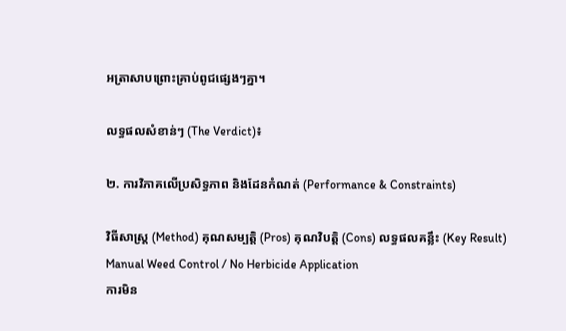អត្រាសាបព្រោះគ្រាប់ពូជផ្សេងៗគ្នា។

លទ្ធផលសំខាន់ៗ (The Verdict)៖

២. ការវិភាគលើប្រសិទ្ធភាព និងដែនកំណត់ (Performance & Constraints)

វិធីសាស្ត្រ (Method) គុណសម្បត្តិ (Pros) គុណវិបត្តិ (Cons) លទ្ធផលគន្លឹះ (Key Result)
Manual Weed Control / No Herbicide Application
ការមិន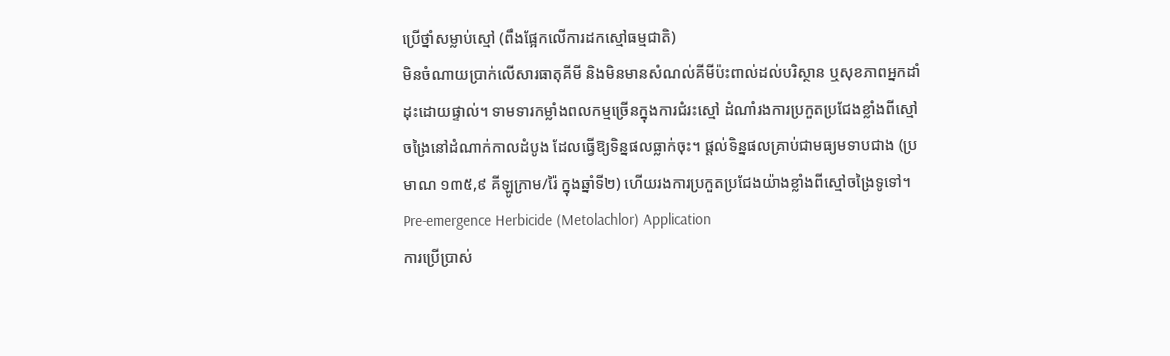ប្រើថ្នាំសម្លាប់ស្មៅ (ពឹងផ្អែកលើការដកស្មៅធម្មជាតិ)
មិនចំណាយប្រាក់លើសារធាតុគីមី និងមិនមានសំណល់គីមីប៉ះពាល់ដល់បរិស្ថាន ឬសុខភាពអ្នកដាំដុះដោយផ្ទាល់។ ទាមទារកម្លាំងពលកម្មច្រើនក្នុងការជំរះស្មៅ ដំណាំរងការប្រកួតប្រជែងខ្លាំងពីស្មៅចង្រៃនៅដំណាក់កាលដំបូង ដែលធ្វើឱ្យទិន្នផលធ្លាក់ចុះ។ ផ្តល់ទិន្នផលគ្រាប់ជាមធ្យមទាបជាង (ប្រមាណ ១៣៥,៩ គីឡូក្រាម/រ៉ៃ ក្នុងឆ្នាំទី២) ហើយរងការប្រកួតប្រជែងយ៉ាងខ្លាំងពីស្មៅចង្រៃទូទៅ។
Pre-emergence Herbicide (Metolachlor) Application
ការប្រើប្រាស់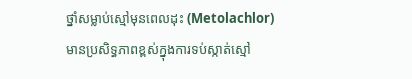ថ្នាំសម្លាប់ស្មៅមុនពេលដុះ (Metolachlor)
មានប្រសិទ្ធភាពខ្ពស់ក្នុងការទប់ស្កាត់ស្មៅ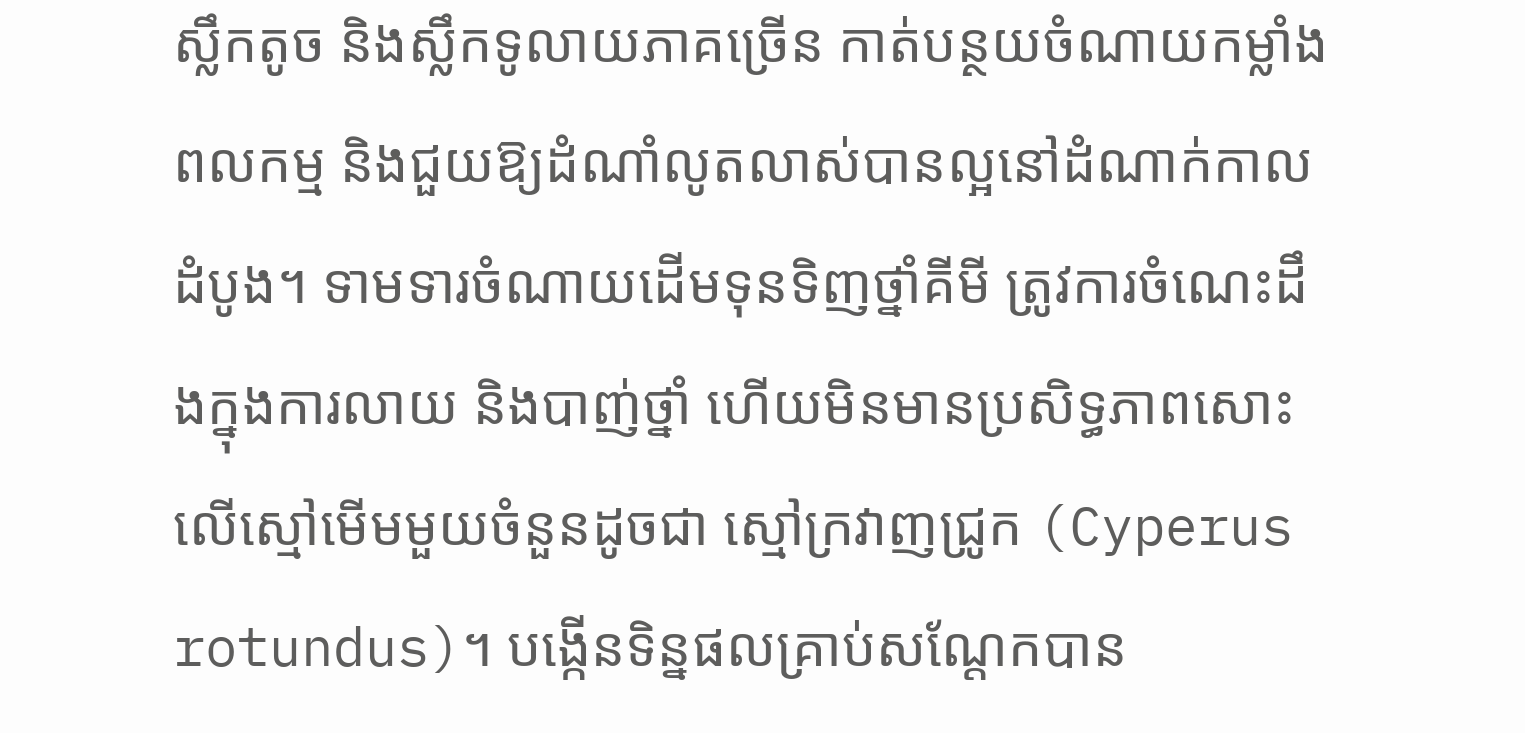ស្លឹកតូច និងស្លឹកទូលាយភាគច្រើន កាត់បន្ថយចំណាយកម្លាំងពលកម្ម និងជួយឱ្យដំណាំលូតលាស់បានល្អនៅដំណាក់កាលដំបូង។ ទាមទារចំណាយដើមទុនទិញថ្នាំគីមី ត្រូវការចំណេះដឹងក្នុងការលាយ និងបាញ់ថ្នាំ ហើយមិនមានប្រសិទ្ធភាពសោះលើស្មៅមើមមួយចំនួនដូចជា ស្មៅក្រវាញជ្រូក (Cyperus rotundus)។ បង្កើនទិន្នផលគ្រាប់សណ្តែកបាន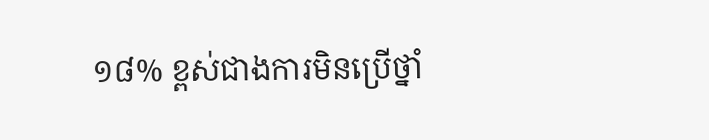១៨% ខ្ពស់ជាងការមិនប្រើថ្នាំ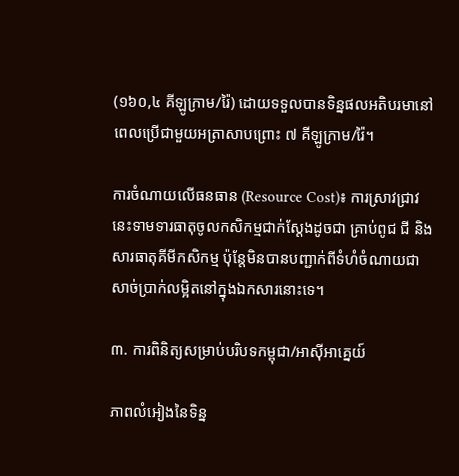(១៦០,៤ គីឡូក្រាម/រ៉ៃ) ដោយទទួលបានទិន្នផលអតិបរមានៅពេលប្រើជាមួយអត្រាសាបព្រោះ ៧ គីឡូក្រាម/រ៉ៃ។

ការចំណាយលើធនធាន (Resource Cost)៖ ការស្រាវជ្រាវនេះទាមទារធាតុចូលកសិកម្មជាក់ស្តែងដូចជា គ្រាប់ពូជ ជី និងសារធាតុគីមីកសិកម្ម ប៉ុន្តែមិនបានបញ្ជាក់ពីទំហំចំណាយជាសាច់ប្រាក់លម្អិតនៅក្នុងឯកសារនោះទេ។

៣. ការពិនិត្យសម្រាប់បរិបទកម្ពុជា/អាស៊ីអាគ្នេយ៍

ភាពលំអៀងនៃទិន្ន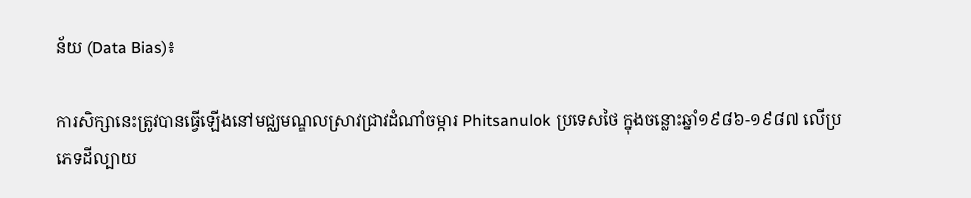ន័យ (Data Bias)៖

ការសិក្សានេះត្រូវបានធ្វើឡើងនៅមជ្ឈមណ្ឌលស្រាវជ្រាវដំណាំចម្ការ Phitsanulok ប្រទេសថៃ ក្នុងចន្លោះឆ្នាំ១៩៨៦-១៩៨៧ លើប្រភេទដីល្បាយ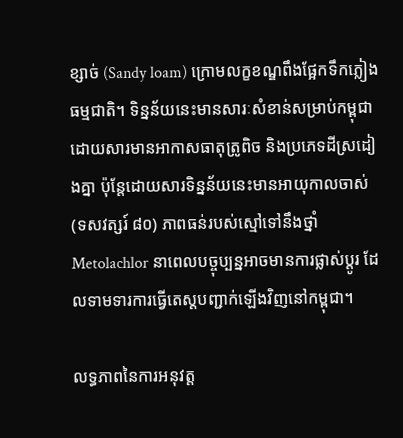ខ្សាច់ (Sandy loam) ក្រោមលក្ខខណ្ឌពឹងផ្អែកទឹកភ្លៀងធម្មជាតិ។ ទិន្នន័យនេះមានសារៈសំខាន់សម្រាប់កម្ពុជាដោយសារមានអាកាសធាតុត្រូពិច និងប្រភេទដីស្រដៀងគ្នា ប៉ុន្តែដោយសារទិន្នន័យនេះមានអាយុកាលចាស់ (ទសវត្សរ៍ ៨០) ភាពធន់របស់ស្មៅទៅនឹងថ្នាំ Metolachlor នាពេលបច្ចុប្បន្នអាចមានការផ្លាស់ប្តូរ ដែលទាមទារការធ្វើតេស្តបញ្ជាក់ឡើងវិញនៅកម្ពុជា។

លទ្ធភាពនៃការអនុវត្ត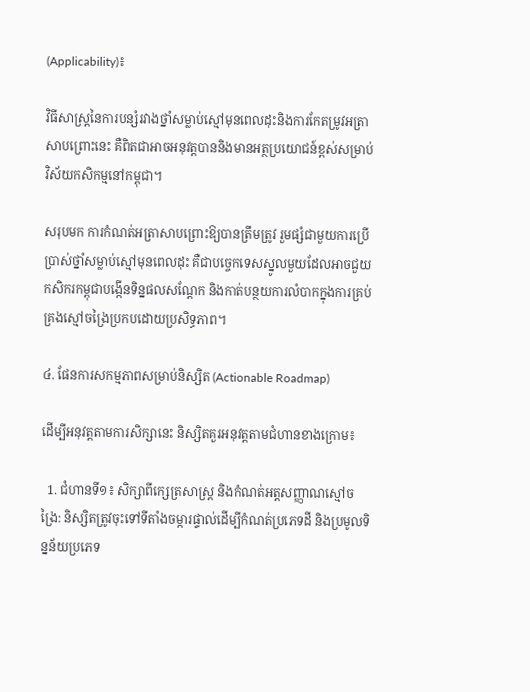(Applicability)៖

វិធីសាស្ត្រនៃការបន្សំរវាងថ្នាំសម្លាប់ស្មៅមុនពេលដុះនិងការកែតម្រូវអត្រាសាបព្រោះនេះ គឺពិតជាអាចអនុវត្តបាននិងមានអត្ថប្រយោជន៍ខ្ពស់សម្រាប់វិស័យកសិកម្មនៅកម្ពុជា។

សរុបមក ការកំណត់អត្រាសាបព្រោះឱ្យបានត្រឹមត្រូវ រួមផ្សំជាមួយការប្រើប្រាស់ថ្នាំសម្លាប់ស្មៅមុនពេលដុះ គឺជាបច្ចេកទេសស្នូលមួយដែលអាចជួយកសិករកម្ពុជាបង្កើនទិន្នផលសណ្តែក និងកាត់បន្ថយការលំបាកក្នុងការគ្រប់គ្រងស្មៅចង្រៃប្រកបដោយប្រសិទ្ធភាព។

៤. ផែនការសកម្មភាពសម្រាប់និស្សិត (Actionable Roadmap)

ដើម្បីអនុវត្តតាមការសិក្សានេះ និស្សិតគួរអនុវត្តតាមជំហានខាងក្រោម៖

  1. ជំហានទី១៖ សិក្សាពីក្សេត្រសាស្ត្រ និងកំណត់អត្តសញ្ញាណស្មៅចង្រៃ: និស្សិតត្រូវចុះទៅទីតាំងចម្ការផ្ទាល់ដើម្បីកំណត់ប្រភេទដី និងប្រមូលទិន្នន័យប្រភេទ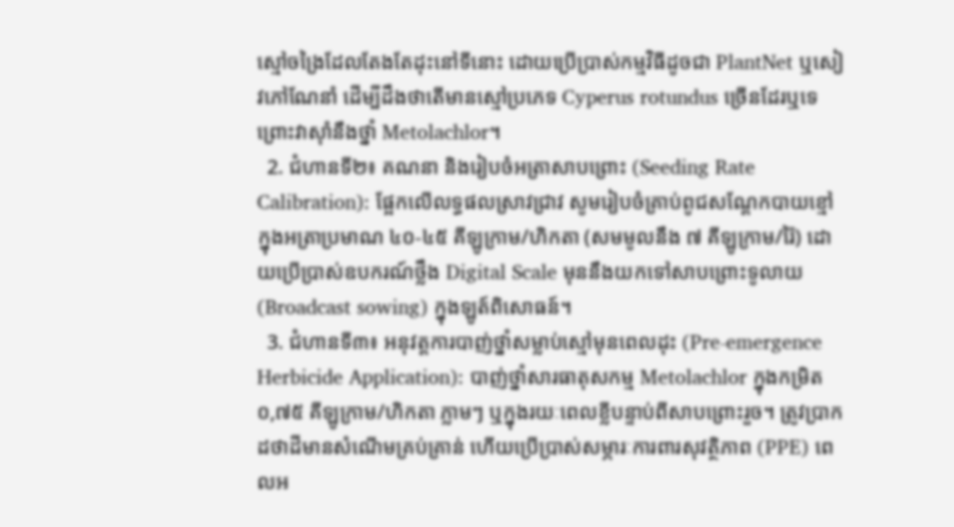ស្មៅចង្រៃដែលតែងតែដុះនៅទីនោះ ដោយប្រើប្រាស់កម្មវិធីដូចជា PlantNet ឬសៀវភៅណែនាំ ដើម្បីដឹងថាតើមានស្មៅប្រភេទ Cyperus rotundus ច្រើនដែរឬទេ ព្រោះវាស៊ាំនឹងថ្នាំ Metolachlor។
  2. ជំហានទី២៖ គណនា និងរៀបចំអត្រាសាបព្រោះ (Seeding Rate Calibration): ផ្អែកលើលទ្ធផលស្រាវជ្រាវ សូមរៀបចំគ្រាប់ពូជសណ្តែកបាយខ្មៅក្នុងអត្រាប្រមាណ ៤០-៤៥ គីឡូក្រាម/ហិកតា (សមមូលនឹង ៧ គីឡូក្រាម/រ៉ៃ) ដោយប្រើប្រាស់ឧបករណ៍ថ្លឹង Digital Scale មុននឹងយកទៅសាបព្រោះទូលាយ (Broadcast sowing) ក្នុងឡូត៍ពិសោធន៍។
  3. ជំហានទី៣៖ អនុវត្តការបាញ់ថ្នាំសម្លាប់ស្មៅមុនពេលដុះ (Pre-emergence Herbicide Application): បាញ់ថ្នាំសារធាតុសកម្ម Metolachlor ក្នុងកម្រិត ០,៧៥ គីឡូក្រាម/ហិកតា ភ្លាមៗ ឬក្នុងរយៈពេលខ្លីបន្ទាប់ពីសាបព្រោះរួច។ ត្រូវប្រាកដថាដីមានសំណើមគ្រប់គ្រាន់ ហើយប្រើប្រាស់សម្ភារៈការពារសុវត្ថិភាព (PPE) ពេលអ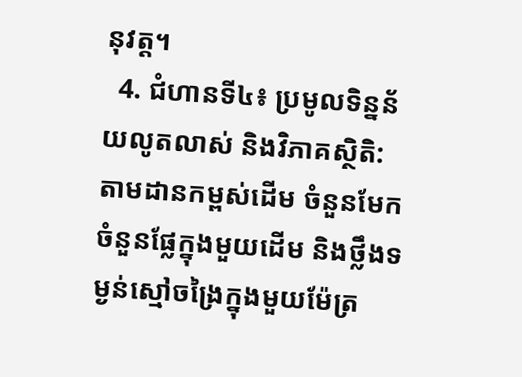នុវត្ត។
  4. ជំហានទី៤៖ ប្រមូលទិន្នន័យលូតលាស់ និងវិភាគស្ថិតិ: តាមដានកម្ពស់ដើម ចំនួនមែក ចំនួនផ្លែក្នុងមួយដើម និងថ្លឹងទម្ងន់ស្មៅចង្រៃក្នុងមួយម៉ែត្រ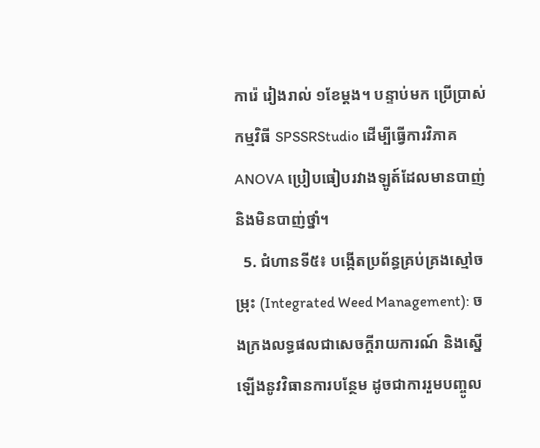ការ៉េ រៀងរាល់ ១ខែម្តង។ បន្ទាប់មក ប្រើប្រាស់កម្មវិធី SPSSRStudio ដើម្បីធ្វើការវិភាគ ANOVA ប្រៀបធៀបរវាងឡូត៍ដែលមានបាញ់ និងមិនបាញ់ថ្នាំ។
  5. ជំហានទី៥៖ បង្កើតប្រព័ន្ធគ្រប់គ្រងស្មៅចម្រុះ (Integrated Weed Management): ចងក្រងលទ្ធផលជាសេចក្តីរាយការណ៍ និងស្នើឡើងនូវវិធានការបន្ថែម ដូចជាការរួមបញ្ចូល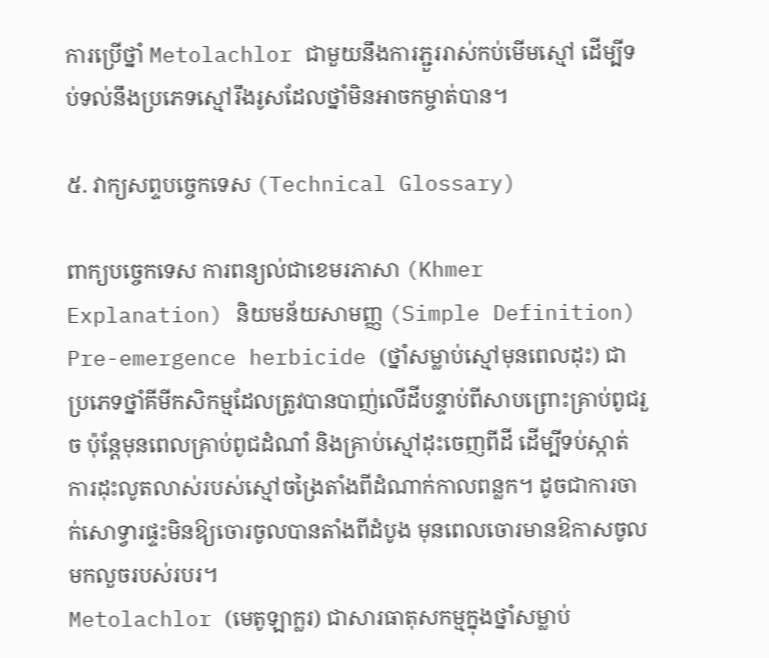ការប្រើថ្នាំ Metolachlor ជាមួយនឹងការភ្ជួររាស់កប់មើមស្មៅ ដើម្បីទប់ទល់នឹងប្រភេទស្មៅរឹងរូសដែលថ្នាំមិនអាចកម្ចាត់បាន។

៥. វាក្យសព្ទបច្ចេកទេស (Technical Glossary)

ពាក្យបច្ចេកទេស ការពន្យល់ជាខេមរភាសា (Khmer Explanation) និយមន័យសាមញ្ញ (Simple Definition)
Pre-emergence herbicide (ថ្នាំសម្លាប់ស្មៅមុនពេលដុះ) ជាប្រភេទថ្នាំគីមីកសិកម្មដែលត្រូវបានបាញ់លើដីបន្ទាប់ពីសាបព្រោះគ្រាប់ពូជរួច ប៉ុន្តែមុនពេលគ្រាប់ពូជដំណាំ និងគ្រាប់ស្មៅដុះចេញពីដី ដើម្បីទប់ស្កាត់ការដុះលូតលាស់របស់ស្មៅចង្រៃតាំងពីដំណាក់កាលពន្លក។ ដូចជាការចាក់សោទ្វារផ្ទះមិនឱ្យចោរចូលបានតាំងពីដំបូង មុនពេលចោរមានឱកាសចូលមកលួចរបស់របរ។
Metolachlor (មេតូឡាក្លរ) ជាសារធាតុសកម្មក្នុងថ្នាំសម្លាប់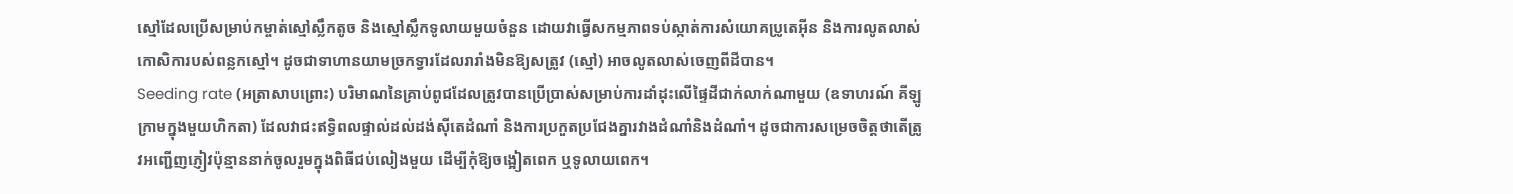ស្មៅដែលប្រើសម្រាប់កម្ចាត់ស្មៅស្លឹកតូច និងស្មៅស្លឹកទូលាយមួយចំនួន ដោយវាធ្វើសកម្មភាពទប់ស្កាត់ការសំយោគប្រូតេអ៊ីន និងការលូតលាស់កោសិការបស់ពន្លកស្មៅ។ ដូចជាទាហានយាមច្រកទ្វារដែលរារាំងមិនឱ្យសត្រូវ (ស្មៅ) អាចលូតលាស់ចេញពីដីបាន។
Seeding rate (អត្រាសាបព្រោះ) បរិមាណនៃគ្រាប់ពូជដែលត្រូវបានប្រើប្រាស់សម្រាប់ការដាំដុះលើផ្ទៃដីជាក់លាក់ណាមួយ (ឧទាហរណ៍ គីឡូក្រាមក្នុងមួយហិកតា) ដែលវាជះឥទ្ធិពលផ្ទាល់ដល់ដង់ស៊ីតេដំណាំ និងការប្រកួតប្រជែងគ្នារវាងដំណាំនិងដំណាំ។ ដូចជាការសម្រេចចិត្តថាតើត្រូវអញ្ជើញភ្ញៀវប៉ុន្មាននាក់ចូលរួមក្នុងពិធីជប់លៀងមួយ ដើម្បីកុំឱ្យចង្អៀតពេក ឬទូលាយពេក។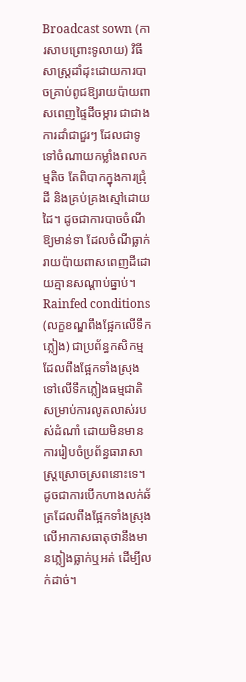Broadcast sown (ការសាបព្រោះទូលាយ) វិធីសាស្ត្រដាំដុះដោយការបាចគ្រាប់ពូជឱ្យរាយប៉ាយពាសពេញផ្ទៃដីចម្ការ ជាជាងការដាំជាជួរៗ ដែលជាទូទៅចំណាយកម្លាំងពលកម្មតិច តែពិបាកក្នុងការជ្រុំដី និងគ្រប់គ្រងស្មៅដោយដៃ។ ដូចជាការបាចចំណីឱ្យមាន់ទា ដែលចំណីធ្លាក់រាយប៉ាយពាសពេញដីដោយគ្មានសណ្តាប់ធ្នាប់។
Rainfed conditions (លក្ខខណ្ឌពឹងផ្អែកលើទឹកភ្លៀង) ជាប្រព័ន្ធកសិកម្មដែលពឹងផ្អែកទាំងស្រុងទៅលើទឹកភ្លៀងធម្មជាតិសម្រាប់ការលូតលាស់របស់ដំណាំ ដោយមិនមានការរៀបចំប្រព័ន្ធធារាសាស្រ្តស្រោចស្រពនោះទេ។ ដូចជាការបើកហាងលក់ឆ័ត្រដែលពឹងផ្អែកទាំងស្រុងលើអាកាសធាតុថានឹងមានភ្លៀងធ្លាក់ឬអត់ ដើម្បីលក់ដាច់។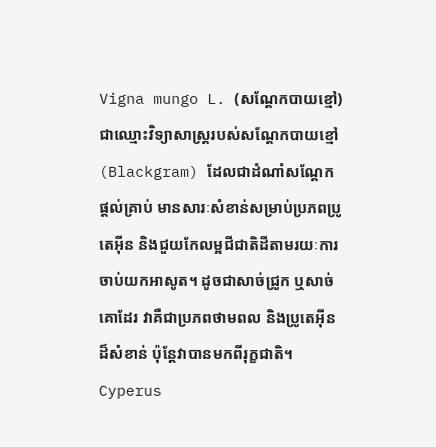Vigna mungo L. (សណ្តែកបាយខ្មៅ) ជាឈ្មោះវិទ្យាសាស្ត្ររបស់សណ្តែកបាយខ្មៅ (Blackgram) ដែលជាដំណាំសណ្តែកផ្តល់គ្រាប់ មានសារៈសំខាន់សម្រាប់ប្រភពប្រូតេអ៊ីន និងជួយកែលម្អជីជាតិដីតាមរយៈការចាប់យកអាសូត។ ដូចជាសាច់ជ្រូក ឬសាច់គោដែរ វាគឺជាប្រភពថាមពល និងប្រូតេអ៊ីនដ៏សំខាន់ ប៉ុន្តែវាបានមកពីរុក្ខជាតិ។
Cyperus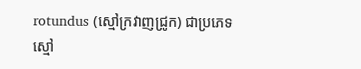rotundus (ស្មៅក្រវាញជ្រូក) ជាប្រភេទស្មៅ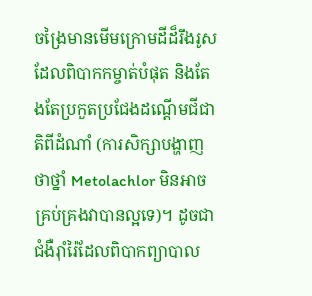ចង្រៃមានមើមក្រោមដីដ៏រឹងរូស ដែលពិបាកកម្ចាត់បំផុត និងតែងតែប្រកួតប្រជែងដណ្តើមជីជាតិពីដំណាំ (ការសិក្សាបង្ហាញថាថ្នាំ Metolachlor មិនអាចគ្រប់គ្រងវាបានល្អទេ)។ ដូចជាជំងឺរ៉ាំរ៉ៃដែលពិបាកព្យាបាល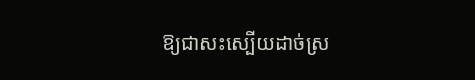ឱ្យជាសះស្បើយដាច់ស្រ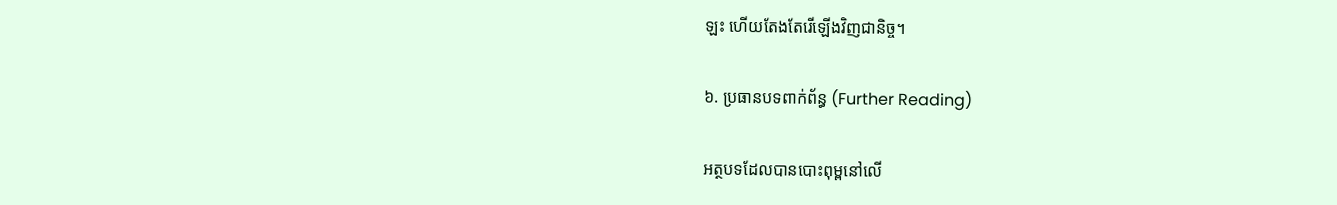ឡះ ហើយតែងតែរើឡើងវិញជានិច្ច។

៦. ប្រធានបទពាក់ព័ន្ធ (Further Reading)

អត្ថបទដែលបានបោះពុម្ពនៅលើ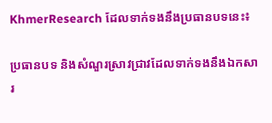KhmerResearch ដែលទាក់ទងនឹងប្រធានបទនេះ៖

ប្រធានបទ និងសំណួរស្រាវជ្រាវដែលទាក់ទងនឹងឯកសារ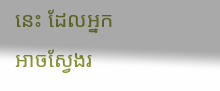នេះ ដែលអ្នកអាចស្វែងរ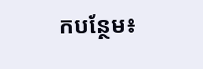កបន្ថែម៖